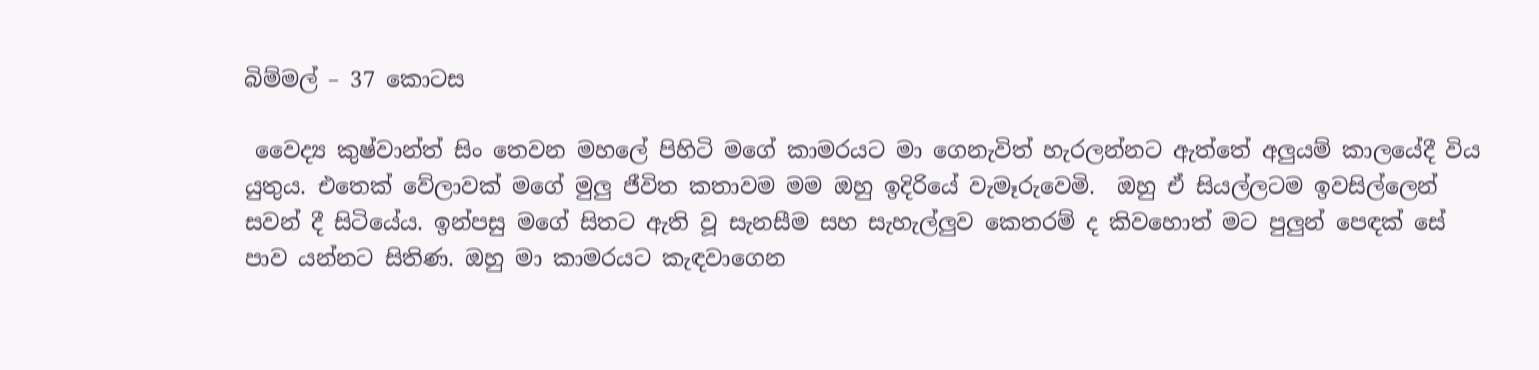බිම්මල් – 37 කොටස

 වෛද්‍ය කුෂ්වාන්ත් සිං තෙවන මහලේ පිහිටි මගේ කාමරයට මා ගෙනැවිත් හැරලන්නට ඇත්තේ අලුයම් කාලයේදී විය යුතුය. එතෙක් වේලාවක් මගේ මුලු ජීවිත කතාවම මම ඔහු ඉදිරියේ වැමෑරුවෙමි.  ඔහු ඒ සියල්ලටම ඉවසිල්ලෙන් සවන් දී සිටියේය. ඉන්පසු මගේ සිතට ඇති වූ සැනසීම සහ සැහැල්ලුව කෙතරම් ද කිවහොත් මට පුලුන් පෙඳක් සේ පාව යන්නට සිතිණ. ඔහු මා කාමරයට කැඳවාගෙන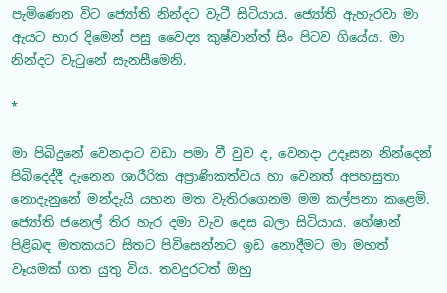පැමිණෙන විට ජ්‍යෝති නින්දට වැටී සිටියාය. ජ්‍යෝති ඇහැරවා මා ඇයට භාර දිමෙන් පසු වෛද්‍ය කුෂ්වාන්ත් සිං පිටව ගියේය. මා නින්දට වැටුනේ සැනසීමෙනි.

*

මා පිබිදුනේ වෙනදාට වඩා පමා වී වුව ද, වෙනදා උදෑසන නින්දෙන් පිබිදෙද්දී දැනෙන ශාරීරික අප්‍රාණිකත්වය හා වෙනත් අපහසුතා නොදැනුනේ මන්දැයි යහන මත වැතිරගෙනම මම කල්පනා කළෙමි. ජ්‍යෝති ජනෙල් තිර හැර දමා වැව දෙස බලා සිටියාය. හේෂාන් පිළිබඳ මතකයට සිතට පිවිසෙන්නට ඉඩ නොදීමට මා මහත් වෑයමක් ගත යුතු විය. තවදුරටත් ඔහු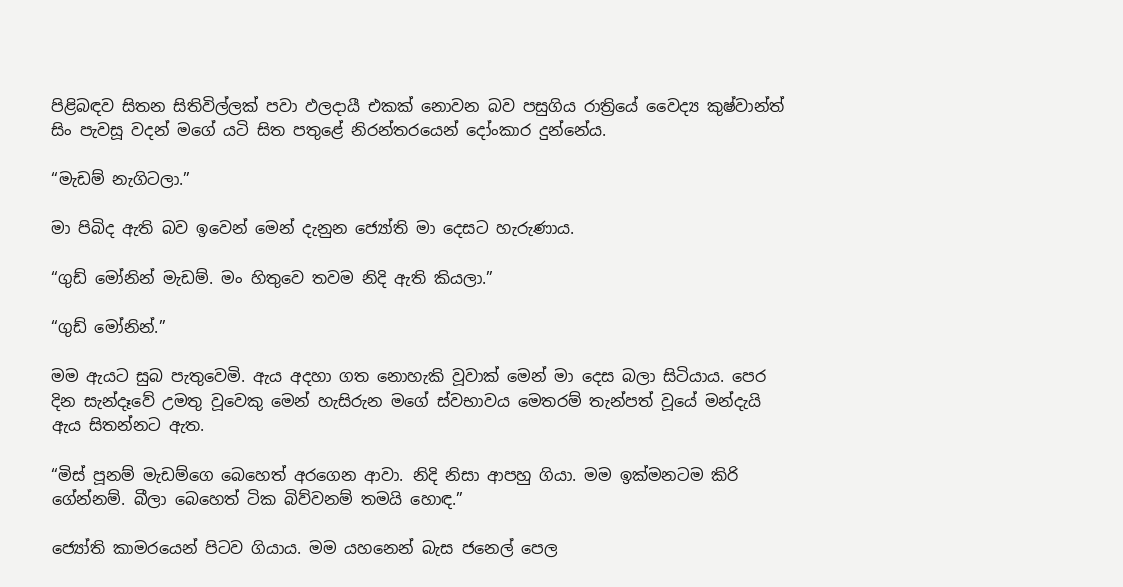පිළිබඳව සිතන සිතිවිල්ලක් පවා ඵලදායී එකක් නොවන බව පසුගිය රාත්‍රියේ වෛද්‍ය කුෂ්වාන්ත් සිං පැවසූ වදන් මගේ යටි සිත පතුළේ නිරන්තරයෙන් දෝංකාර දුන්නේය.

“මැඩම් නැගිටලා.”

මා පිබිද ඇති බව ඉවෙන් මෙන් දැනුන ජ්‍යෝති මා දෙසට හැරුණාය.

“ගුඩ් මෝනින් මැඩම්. මං හිතුවෙ තවම නිදි ඇති කියලා.”

“ගුඩ් මෝනින්.”

මම ඇයට සුබ පැතුවෙමි. ඇය අදහා ගත නොහැකි වූවාක් මෙන් මා දෙස බලා සිටියාය. පෙර දින සැන්දෑවේ උමතු වූවෙකු මෙන් හැසිරුන මගේ ස්වභාවය මෙතරම් තැන්පත් වූයේ මන්දැයි ඇය සිතන්නට ඇත.

“මිස් පූනම් මැඩම්ගෙ බෙහෙත් අරගෙන ආවා. නිදි නිසා ආපහු ගියා. මම ඉක්මනටම කිරි ගේන්නම්. බීලා බෙහෙත් ටික බිව්වනම් තමයි හොඳ.”

ජ්‍යෝති කාමරයෙන් පිටව ගියාය. මම යහනෙන් බැස ජනෙල් පෙල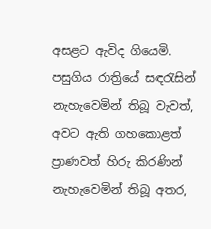අසළට ඇවිද ගියෙමි. පසුගිය රාත්‍රියේ සඳරැසින් නැහැවෙමින් තිබූ වැවත්, අවට ඇති ගහකොළත් ප්‍රාණවත් හිරු කිරණින් නැහැවෙමින් තිබූ අතර,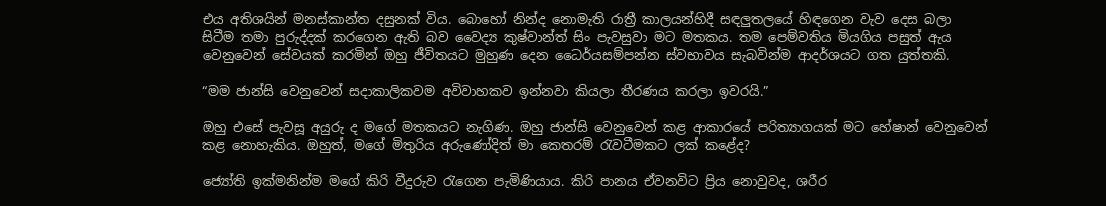එය අතිශයින් මනස්කාන්ත දසුනක් විය. බොහෝ නින්ද නොමැති රාත්‍රී කාලයන්හිදී සඳලුතලයේ හිඳගෙන වැව දෙස බලා සිටීම තමා පුරුද්දක් කරගෙන ඇති බව වෛද්‍ය කුෂ්වාන්ත් සිං පැවසුවා මට මතකය. තම පෙම්වතිය මියගිය පසුත් ඇය වෙනුවෙන් සේවයක් කරමින් ඔහු ජීවිතයට මුහුණ දෙන ධෛර්යසම්පන්න ස්වභාවය සැබවින්ම ආදර්ශයට ගත යුත්තකි.

“මම ජාන්සි වෙනුවෙන් සදාකාලිකවම අවිවාහකව ඉන්නවා කියලා තීරණය කරලා ඉවරයි.”

ඔහු එසේ පැවසූ අයුරු ද මගේ මතකයට නැගිණ. ඔහු ජාන්සි වෙනුවෙන් කළ ආකාරයේ පරිත්‍යාගයක් මට හේෂාන් වෙනුවෙන් කළ නොහැකිය. ඔහුත්, මගේ මිතුරිය අරුණෝදිත් මා කෙතරම් රැවටීමකට ලක් කළේද?

ජ්‍යෝති ඉක්මනින්ම මගේ කිරි වීදුරුව රැගෙන පැමිණියාය. කිරි පානය ඒවනවිට ප්‍රිය නොවුවද, ශරීර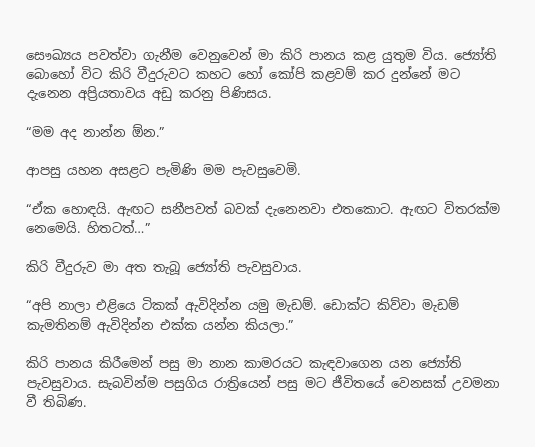සෞඛ්‍යය පවත්වා ගැනීම වෙනුවෙන් මා කිරි පානය කළ යුතුම විය. ජ්‍යෝති බොහෝ විට කිරි වීදුරුවට කහට හෝ කෝපි කළවම් කර දුන්නේ මට දැනෙන අප්‍රියතාවය අඩු කරනු පිණිසය.

“මම අද නාන්න ඕන.”

ආපසු යහන අසළට පැමිණි මම පැවසුවෙමි.

“ඒක හොඳයි. ඇඟට සනීපවත් බවක් දැනෙනවා එතකොට. ඇඟට විතරක්ම නෙමෙයි. හිතටත්…”

කිරි වීදුරුව මා අත තැබූ ජ්‍යෝති පැවසුවාය.

“අපි නාලා එළියෙ ටිකක් ඇවිදින්න යමු මැඩම්. ඩොක්ට කිව්වා මැඩම් කැමතිනම් ඇවිදින්න එක්ක යන්න කියලා.”

කිරි පානය කිරීමෙන් පසු මා නාන කාමරයට කැඳවාගෙන යන ජ්‍යෝති පැවසුවාය. සැබවින්ම පසුගිය රාත්‍රියෙන් පසු මට ජීවිතයේ වෙනසක් උවමනා වී තිබිණ.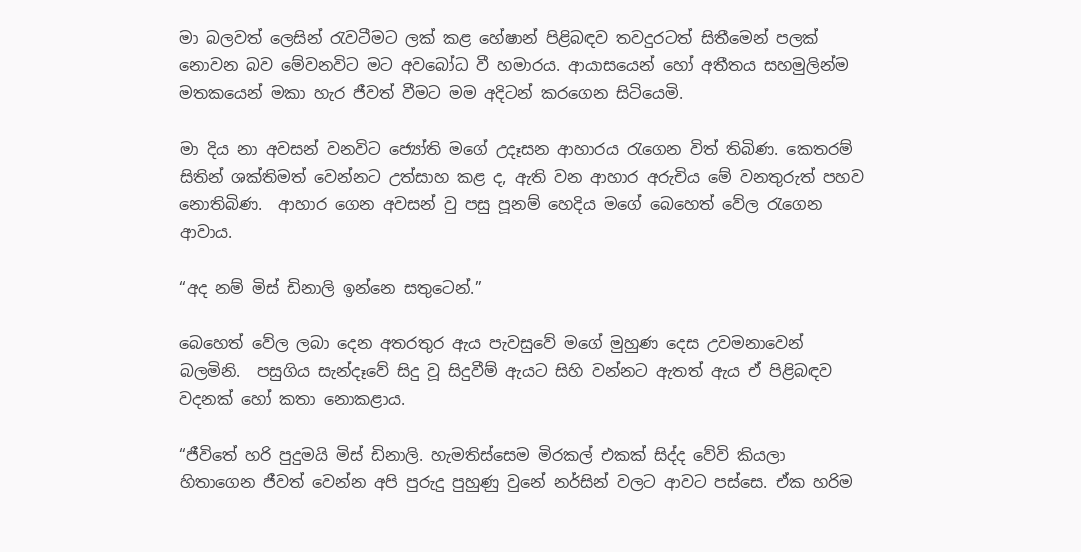මා බලවත් ලෙසින් රැවටීමට ලක් කළ හේෂාන් පිළිබඳව තවදුරටත් සිතීමෙන් පලක් නොවන බව මේවනවිට මට අවබෝධ වී හමාරය. ආයාසයෙන් හෝ අතීතය සහමුලින්ම මතකයෙන් මකා හැර ජීවත් වීමට මම අදිටන් කරගෙන සිටියෙමි.

මා දිය නා අවසන් වනවිට ජ්‍යෝති මගේ උදෑසන ආහාරය රැගෙන විත් තිබිණ. කෙතරම් සිතින් ශක්තිමත් වෙන්නට උත්සාහ කළ ද, ඇති වන ආහාර අරුචිය මේ වනතුරුත් පහව නොතිබිණ.  ආහාර ගෙන අවසන් වු පසු පූනම් හෙදිය මගේ බෙහෙත් වේල රැගෙන ආවාය.

“අද නම් මිස් ඩිනාලි ඉන්නෙ සතුටෙන්.”

බෙහෙත් වේල ලබා දෙන අතරතුර ඇය පැවසුවේ මගේ මුහුණ දෙස උවමනාවෙන් බලමිනි.  පසුගිය සැන්දෑවේ සිදු වූ සිදුවීම් ඇයට සිහි වන්නට ඇතත් ඇය ඒ පිළිබඳව වදනක් හෝ කතා නොකළාය.

“ජීවිතේ හරි පුදුමයි මිස් ඩිනාලි. හැමතිස්සෙම මිරකල් එකක් සිද්ද වේවි කියලා හිතාගෙන ජීවත් වෙන්න අපි පුරුදු පුහුණු වුනේ නර්සින් වලට ආවට පස්සෙ. ඒක හරිම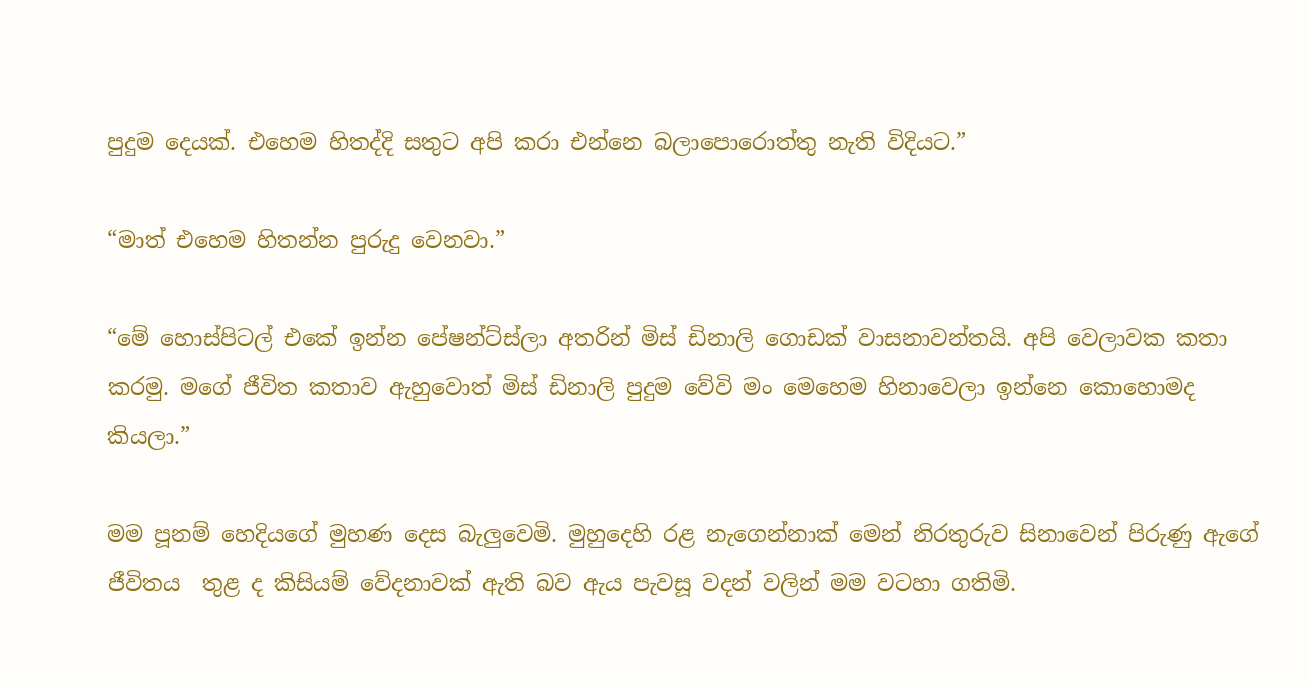පුදුම දෙයක්. එහෙම හිතද්දි සතුට අපි කරා එන්නෙ බලාපොරොත්තු නැති විදියට.”

“මාත් එහෙම හිතන්න පුරුදු වෙනවා.”

“මේ හොස්පිටල් එකේ ඉන්න පේෂන්ට්ස්ලා අතරින් මිස් ඩිනාලි ගොඩක් වාසනාවන්තයි. අපි වෙලාවක කතා කරමු. මගේ ජීවිත කතාව ඇහුවොත් මිස් ඩිනාලි පුදුම වේවි මං මෙහෙම හිනාවෙලා ඉන්නෙ කොහොමද කියලා.”

මම පූනම් හෙදියගේ මුහණ දෙස බැලුවෙමි. මුහුදෙහි රළ නැගෙන්නාක් මෙන් නිරතුරුව සිනාවෙන් පිරුණු ඇගේ ජීවිතය  තුළ ද කිසියම් වේදනාවක් ඇති බව ඇය පැවසූ වදන් වලින් මම වටහා ගතිමි.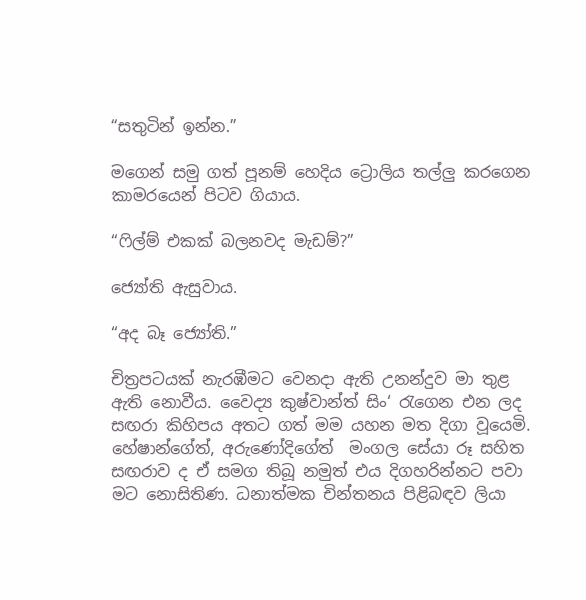“සතුටින් ඉන්න.”

මගෙන් සමු ගත් පූනම් හෙදිය ට්‍රොලිය තල්ලු කරගෙන කාමරයෙන් පිටව ගියාය.

“ෆිල්ම් එකක් බලනවද මැඩම්?”

ජ්‍යෝති ඇසුවාය.

“අද බෑ ජ්‍යෝති.”

චිත්‍රපටයක් නැරඹීමට වෙනදා ඇති උනන්දුව මා තුළ ඇති නොවීය. වෛද්‍ය කුෂ්වාන්ත් සිං‘ රැගෙන එන ලද සඟරා කිහිපය අතට ගත් මම යහන මත දිගා වූයෙමි. හේෂාන්ගේත්, අරුණෝදිගේත්  මංගල සේයා රූ සහිත සඟරාව ද ඒ සමග තිබූ නමුත් එය දිගහරින්නට පවා මට නොසිතිණ. ධනාත්මක චින්තනය පිළිබඳව ලියා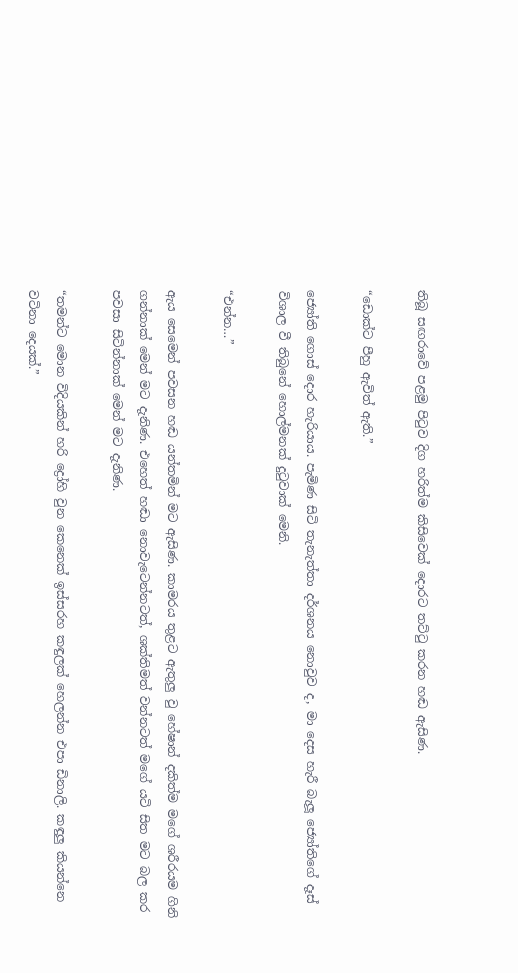තිබූ සඟරාවේ පළමු පිටුව දිග හරිත්ම කිසිවෙක් දොරට තට්ටු කරන හඬ ඇසිණ.

“ඩොක්ට පීහු ඇවිත් ඇති.”

ජ්‍යෝති ගොස් දොර හැරියාය. පැමිණ සිටි තැනැත්තා දර්ශනය නොවුව ද, මා දෙස හැරී බැලූ ජ්‍යෝතිගේ දෑස් විශාල වී තිබුනේ හොල්මනක් දුටුවාක් මෙනි.

“එන්න…”

ඇය සෙමෙන් පවසන හඬ යන්තමින් මට ඇසිණ. කාමරය තුළට ඇතුලු වු හේෂාන් දකිත්ම මගේ ශරීරයම ගිනි ගන්නාක් මෙන් මට දැනිණ. එහෙත් හඬා නොවැටෙන්නටත්, ශක්තිමත් වන්නටත් මගේ යටි සිත මට බල කර පවසා සිටින්නාක් මෙන් මට දැනිණ.

“තමන්ට මොන විදියකින් හරි ද්‍රෝහි වුන කෙනෙක් ඉස්සරහ කඳුලක් හෙලන්න එපා ඩිනාලි. කඳුලු කියන්නෙ වටිනා දෙයක්.”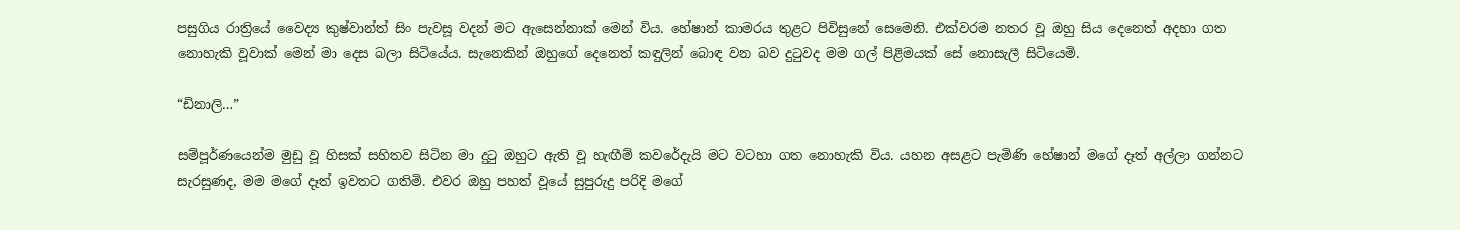පසුගිය රාත්‍රියේ වෛද්‍ය කුෂ්වාන්ත් සිං පැවසූ වදන් මට ඇසෙන්නාක් මෙන් විය. හේෂාන් කාමරය තුළට පිවිසුනේ සෙමෙනි. එක්වරම නතර වූ ඔහු සිය දෙනෙත් අදහා ගත නොහැකි වූවාක් මෙන් මා දෙස බලා සිටියේය. සැනෙකින් ඔහුගේ දෙනෙත් කඳුලින් බොඳ වන බව දුටුවද මම ගල් පිළිමයක් සේ නොසැලී සිටියෙමි.

“ඩිනාලි…”

සම්පූර්ණයෙන්ම මුඩු වූ හිසක් සහිතව සිටින මා දුටු ඔහුට ඇති වූ හැඟීම් කවරේදැයි මට වටහා ගත නොහැකි විය. යහන අසළට පැමිණි හේෂාන් මගේ දෑත් අල්ලා ගන්නට සැරසුණද, මම මගේ දෑත් ඉවතට ගතිමි. එවර ඔහු පහත් වූයේ සුපුරුදු පරිදි මගේ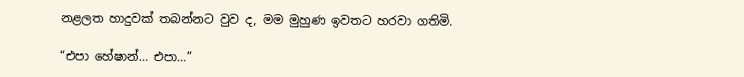නළලත හාදුවක් තබන්නට වුව ද, මම මුහුණ ඉවතට හරවා ගතිමි.

“එපා හේෂාන්… එපා…”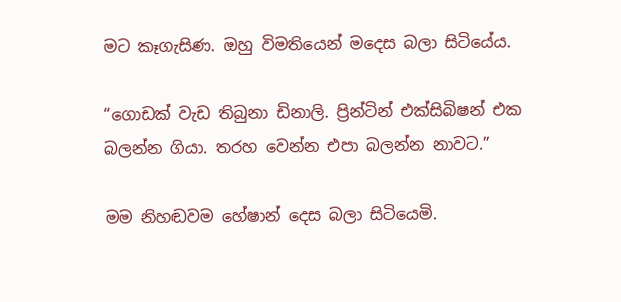මට කෑගැසිණ. ඔහු විමතියෙන් මදෙස බලා සිටියේය.

“ගොඩක් වැඩ තිබුනා ඩිනාලි. ප්‍රින්ටින් එක්සිබිෂන් එක බලන්න ගියා. තරහ වෙන්න එපා බලන්න නාවට.”

මම නිහඬවම හේෂාන් දෙස බලා සිටියෙමි.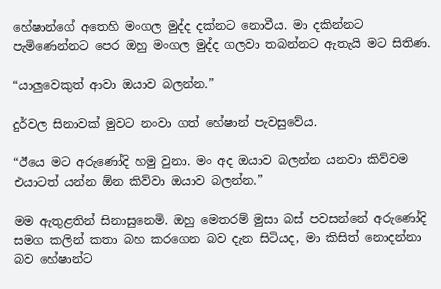හේෂාන්ගේ අතෙහි මංගල මුද්ද දක්නට නොවීය. මා දකින්නට පැමිණෙන්නට පෙර ඔහු මංගල මුද්ද ගලවා තබන්නට ඇතැයි මට සිතිණ.

“යාලුවෙකුත් ආවා ඔයාව බලන්න.”

දුර්වල සිනාවක් මුවට නංවා ගත් හේෂාන් පැවසුවේය.

“ඊයෙ මට අරුණෝදි හමු වුනා. මං අද ඔයාව බලන්න යනවා කිව්වම එයාටත් යන්න ඕන කිව්වා ඔයාව බලන්න.”

මම ඇතුළතින් සිනාසුනෙමි. ඔහු මෙතරම් මුසා බස් පවසන්නේ අරුණෝදි සමග කලින් කතා බහ කරගෙන බව දැන සිටියද, මා කිසිත් නොදන්නා බව හේෂාන්ට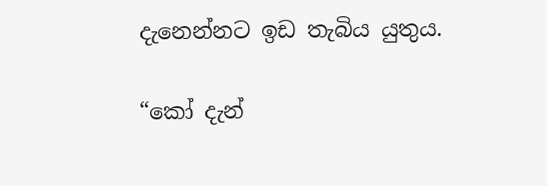දැනෙන්නට ඉඩ තැබිය යුතුය.

“කෝ දැන්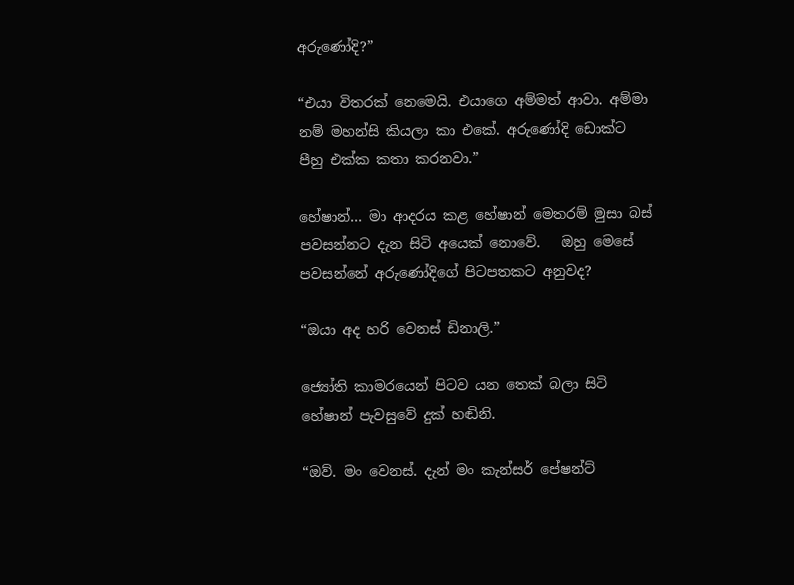අරුණෝදි?”

“එයා විතරක් නෙමෙයි. එයාගෙ අම්මත් ආවා. අම්මා නම් මහන්සි කියලා කා එකේ. අරුණෝදි ඩොක්ට පීහු එක්ක කතා කරනවා.”

හේෂාන්… මා ආදරය කළ හේෂාන් මෙතරම් මුසා බස් පවසන්නට දැන සිටි අයෙක් නොවේ.   ඔහු මෙසේ පවසන්නේ අරුණෝදිගේ පිටපතකට අනුවද?

“ඔයා අද හරි වෙනස් ඩිනාලි.”

ජ්‍යෝති කාමරයෙන් පිටව යන තෙක් බලා සිටි හේෂාන් පැවසුවේ දුක් හඬිනි.

“ඔව්. මං වෙනස්. දැන් මං කැන්සර් පේෂන්ට්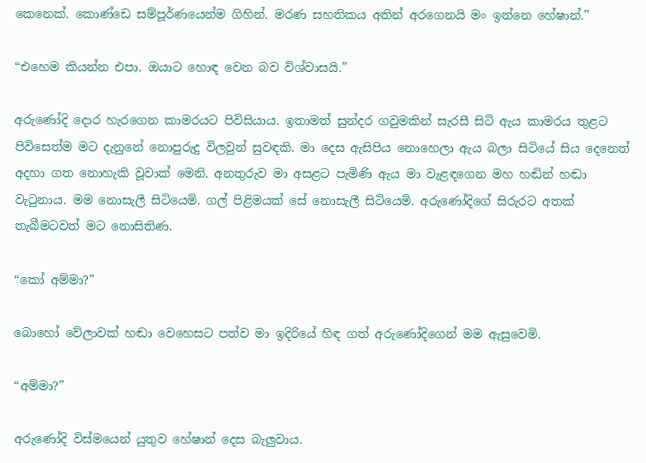කෙනෙක්. කොණ්ඩෙ සම්පූර්ණයෙන්ම ගිහින්. මරණ සහතිකය අතින් අරගෙනයි මං ඉන්නෙ හේෂාන්.”

“එහෙම කියන්න එපා. ඔයාට හොඳ වෙන බව විශ්වාසයි.”

අරුණෝදි දොර හැරගෙන කාමරයට පිවිසියාය. ඉතාමත් සුන්දර ගවුමකින් සැරසී සිටි ඇය කාමරය තුළට පිවිසෙත්ම මට දැනුනේ නොපුරුදු විලවුන් සුවඳකි. මා දෙස ඇසිපිය නොහෙලා ඇය බලා සිටියේ සිය දෙනෙත් අදහා ගත නොහැකි වූවාක් මෙනි. අනතුරුව මා අසළට පැමිණි ඇය මා වැළඳගෙන මහ හඬින් හඬා වැටුනාය. මම නොසැලී සිටියෙමි. ගල් පිළිමයක් සේ නොසැලී සිටියෙමි. අරුණෝදිගේ සිරුරට අතක් තැබීමටවත් මට නොසිතිණ.

“කෝ අම්මා?”

බොහෝ වේලාවක් හඬා වෙහෙසට පත්ව මා ඉදිරියේ හිඳ ගත් අරුණෝදිගෙන් මම ඇසුවෙමි.

“අම්මා?”

අරුණෝදි විස්මයෙන් යුතුව හේෂාන් දෙස බැලුවාය.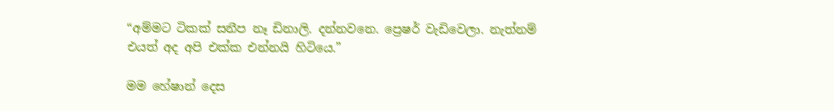“අම්මට ටිකක් සනීප නෑ ඩිනාලි. දන්නවනෙ. ප්‍රෙෂර් වැඩිවෙලා. නැත්නම් එයත් අද අපි එක්ක එන්නයි හිටියෙ.”

මම හේෂාන් දෙස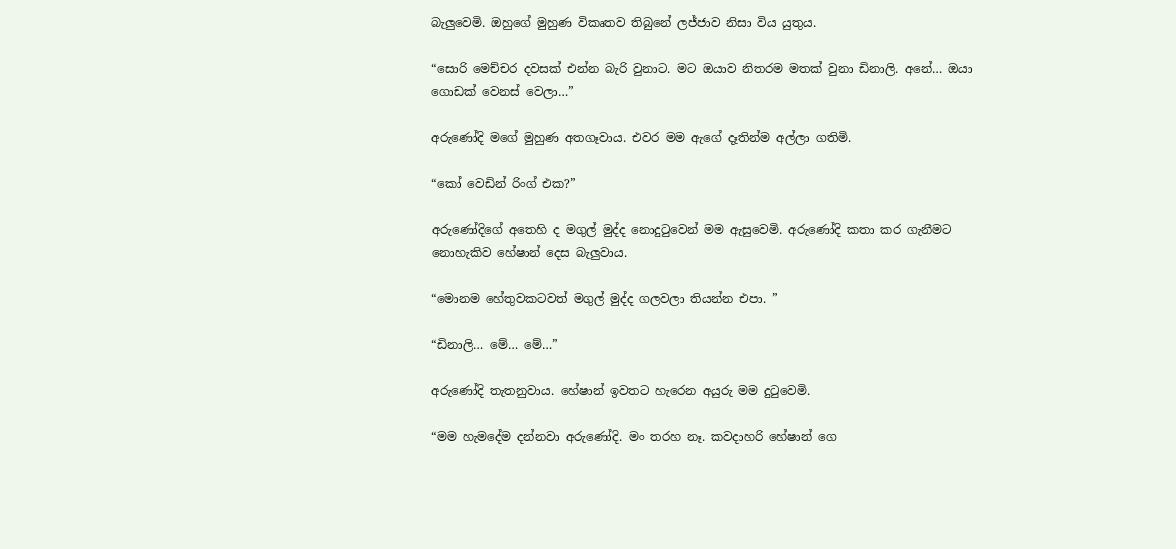බැලුවෙමි. ඔහුගේ මුහුණ විකෘතව තිබුනේ ලජ්ජාව නිසා විය යුතුය.

“සොරි මෙච්චර දවසක් එන්න බැරි වුනාට. මට ඔයාව නිතරම මතක් වුනා ඩිනාලි. අනේ… ඔයා ගොඩක් වෙනස් වෙලා…”

අරුණෝදි මගේ මුහුණ අතගෑවාය. එවර මම ඇගේ දෑතින්ම අල්ලා ගතිමි.

“කෝ වෙඩින් රිංග් එක?”

අරුණෝදිගේ අතෙහි ද මගුල් මුද්ද නොදුටුවෙන් මම ඇසුවෙමි. අරුණෝදි කතා කර ගැනීමට නොහැකිව හේෂාන් දෙස බැලුවාය.

“මොනම හේතුවකටවත් මගුල් මුද්ද ගලවලා තියන්න එපා. ”

“ඩිනාලි… මේ… මේ…”

අරුණෝදි තැතනුවාය. හේෂාන් ඉවතට හැරෙන අයුරු මම දුටුවෙමි.

“මම හැමදේම දන්නවා අරුණෝදි. මං තරහ නෑ. කවදාහරි හේෂාන් ගෙ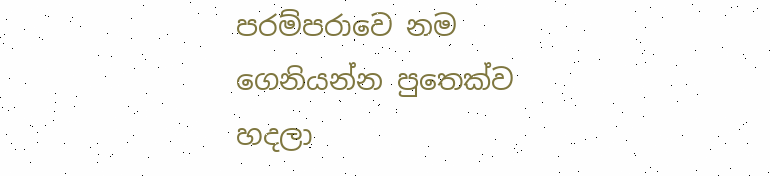පරම්පරාවෙ නම ගෙනියන්න පුතෙක්ව හදලා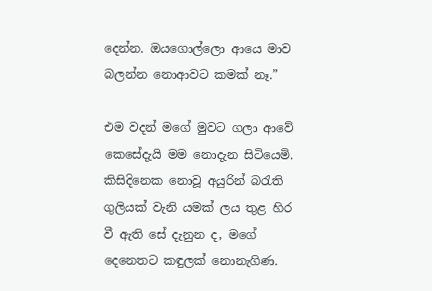දෙන්න. ඔයගොල්ලො ආයෙ මාව බලන්න නොආවට කමක් නෑ.”

එම වදන් මගේ මුවට ගලා ආවේ කෙසේදැයි මම නොදැන සිටියෙමි. කිසිදිනෙක නොවූ අයුරින් බරැති ගුලියක් වැනි යමක් ලය තුළ හිර වී ඇති සේ දැනුන ද, මගේ දෙනෙතට කඳුලක් නොනැගිණ.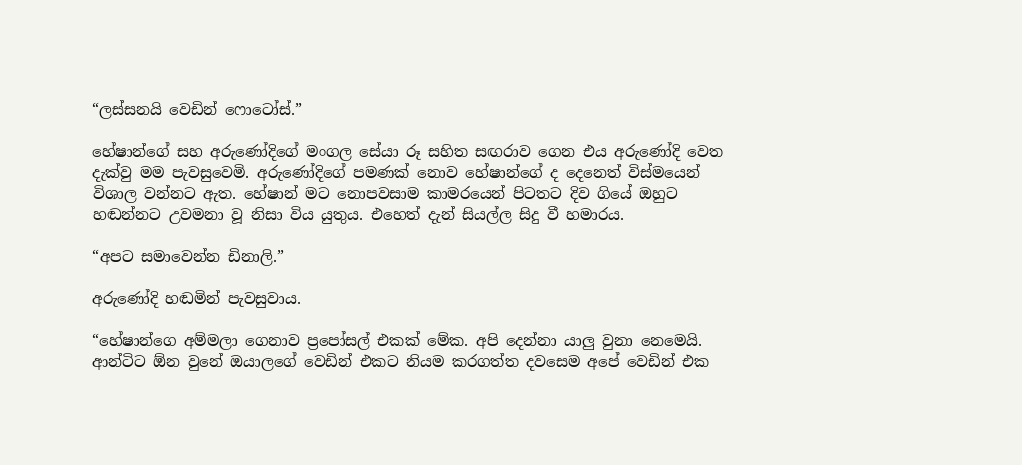“ලස්සනයි වෙඩින් ෆොටෝස්.”

හේෂාන්ගේ සහ අරුණෝදිගේ මංගල සේයා රූ සහිත සඟරාව ගෙන එය අරුණෝදි වෙත දැක්වු මම පැවසුවෙමි. අරුණෝදිගේ පමණක් නොව හේෂාන්ගේ ද දෙනෙත් විස්මයෙන් විශාල වන්නට ඇත. හේෂාන් මට නොපවසාම කාමරයෙන් පිටතට දිව ගියේ ඔහුට හඬන්නට උවමනා වූ නිසා විය යුතුය. එහෙත් දැන් සියල්ල සිදු වී හමාරය.

“අපට සමාවෙන්න ඩිනාලි.”

අරුණෝදි හඬමින් පැවසුවාය.

“හේෂාන්ගෙ අම්මලා ගෙනාව ප්‍රපෝසල් එකක් මේක. අපි දෙන්නා යාලු වුනා නෙමෙයි. ආන්ටිට ඕන වුනේ ඔයාලගේ වෙඩින් එකට නියම කරගත්ත දවසෙම අපේ වෙඩින් එක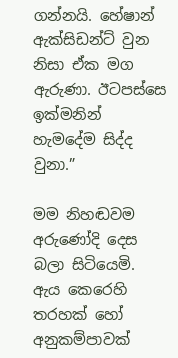ගන්නයි. හේෂාන් ඇක්සිඩන්ට් වුන නිසා ඒක මග ඇරුණා. ඊටපස්සෙ ඉක්මනින් හැමදේම සිද්ද වුනා.”

මම නිහඬවම අරුණෝදි දෙස බලා සිටියෙමි. ඇය කෙරෙහි තරහක් හෝ අනුකම්පාවක්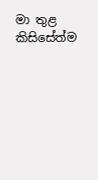මා තුළ කිසිසේත්ම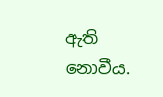ඇති නොවීය.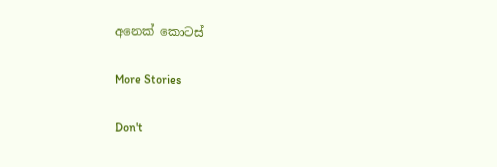අනෙක් කොටස්

More Stories

Don't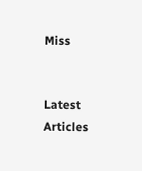Miss


Latest Articles